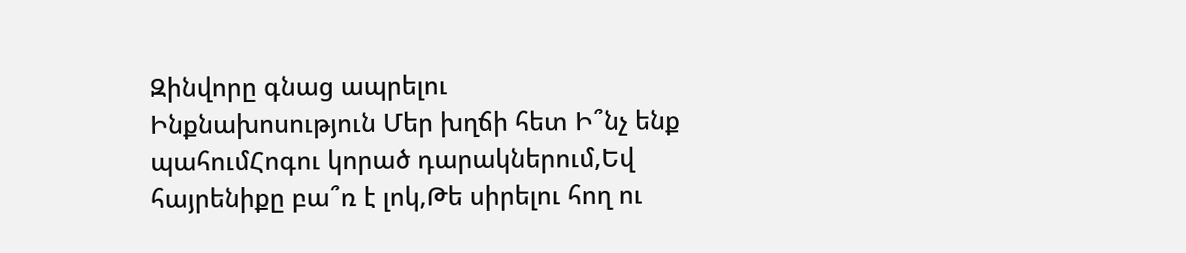Զինվորը գնաց ապրելու
Ինքնախոսություն Մեր խղճի հետ Ի՞նչ ենք պահումՀոգու կորած դարակներում,Եվ հայրենիքը բա՞ռ է լոկ,Թե սիրելու հող ու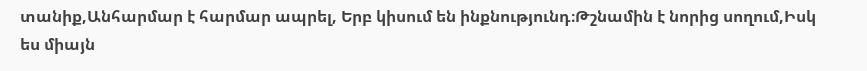տանիք,Անհարմար է հարմար ապրել, Երբ կիսում են ինքնությունդ։Թշնամին է նորից սողում,Իսկ ես միայն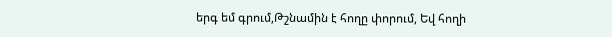երգ եմ գրում,Թշնամին է հողը փորում, Եվ հողի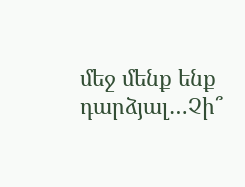մեջ մենք ենք դարձյալ…Չի՞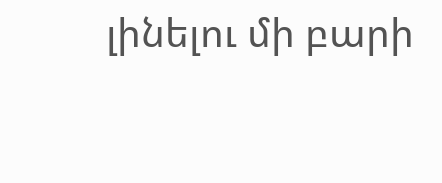լինելու մի բարի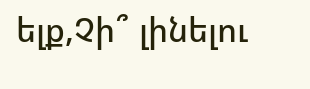ելք,Չի՞ լինելու